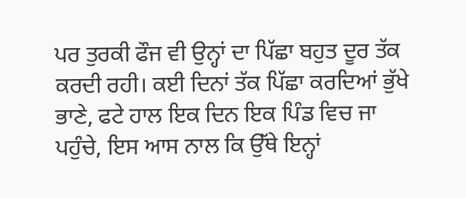ਪਰ ਤੁਰਕੀ ਫੌਜ ਵੀ ਉਨ੍ਹਾਂ ਦਾ ਪਿੱਛਾ ਬਹੁਤ ਦੂਰ ਤੱਕ ਕਰਦੀ ਰਹੀ। ਕਈ ਦਿਨਾਂ ਤੱਕ ਪਿੱਛਾ ਕਰਦਿਆਂ ਭੁੱਖੇ ਭਾਣੇ, ਫਟੇ ਹਾਲ ਇਕ ਦਿਨ ਇਕ ਪਿੰਡ ਵਿਚ ਜਾ ਪਹੁੰਚੇ, ਇਸ ਆਸ ਨਾਲ ਕਿ ਉੱਥੇ ਇਨ੍ਹਾਂ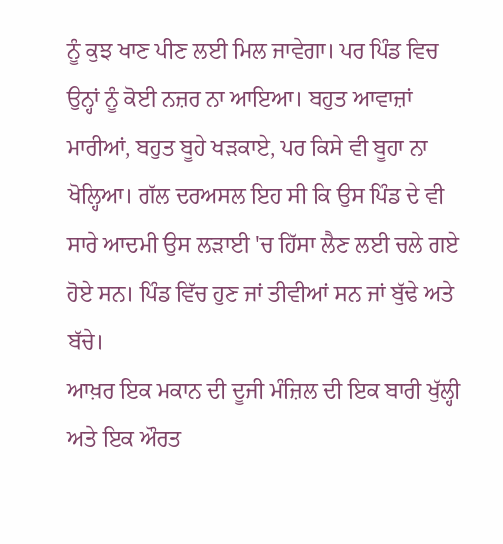ਨੂੰ ਕੁਝ ਖਾਣ ਪੀਣ ਲਈ ਮਿਲ ਜਾਵੇਗਾ। ਪਰ ਪਿੰਡ ਵਿਚ ਉਨ੍ਹਾਂ ਨੂੰ ਕੋਈ ਨਜ਼ਰ ਨਾ ਆਇਆ। ਬਹੁਤ ਆਵਾਜ਼ਾਂ ਮਾਰੀਆਂ, ਬਹੁਤ ਬੂਹੇ ਖੜਕਾਏ, ਪਰ ਕਿਸੇ ਵੀ ਬੂਹਾ ਨਾ ਖੋਲ੍ਹਿਆ। ਗੱਲ ਦਰਅਸਲ ਇਹ ਸੀ ਕਿ ਉਸ ਪਿੰਡ ਦੇ ਵੀ ਸਾਰੇ ਆਦਮੀ ਉਸ ਲੜਾਈ 'ਚ ਹਿੱਸਾ ਲੈਣ ਲਈ ਚਲੇ ਗਏ ਹੋਏ ਸਨ। ਪਿੰਡ ਵਿੱਚ ਹੁਣ ਜਾਂ ਤੀਵੀਆਂ ਸਨ ਜਾਂ ਬੁੱਢੇ ਅਤੇ ਬੱਚੇ।
ਆਖ਼ਰ ਇਕ ਮਕਾਨ ਦੀ ਦੂਜੀ ਮੰਜ਼ਿਲ ਦੀ ਇਕ ਬਾਰੀ ਖੁੱਲ੍ਹੀ ਅਤੇ ਇਕ ਔਰਤ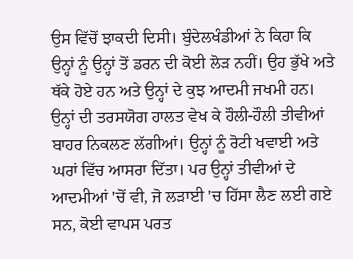ਉਸ ਵਿੱਚੋਂ ਝਾਕਦੀ ਦਿਸੀ। ਬੁੰਦੇਲਖੰਡੀਆਂ ਨੇ ਕਿਹਾ ਕਿ ਉਨ੍ਹਾਂ ਨੂੰ ਉਨ੍ਹਾਂ ਤੋਂ ਡਰਨ ਦੀ ਕੋਈ ਲੋੜ ਨਹੀਂ। ਉਹ ਭੁੱਖੇ ਅਤੇ ਥੱਕੇ ਹੋਏ ਹਨ ਅਤੇ ਉਨ੍ਹਾਂ ਦੇ ਕੁਝ ਆਦਮੀ ਜਖਮੀ ਹਨ। ਉਨ੍ਹਾਂ ਦੀ ਤਰਸਯੋਗ ਹਾਲਤ ਵੇਖ ਕੇ ਹੌਲੀ-ਹੌਲੀ ਤੀਵੀਆਂ ਬਾਹਰ ਨਿਕਲਣ ਲੱਗੀਆਂ। ਉਨ੍ਹਾਂ ਨੂੰ ਰੋਟੀ ਖਵਾਈ ਅਤੇ ਘਰਾਂ ਵਿੱਚ ਆਸਰਾ ਦਿੱਤਾ। ਪਰ ਉਨ੍ਹਾਂ ਤੀਵੀਆਂ ਦੇ ਆਦਮੀਆਂ 'ਚੋਂ ਵੀ, ਜੋ ਲੜਾਈ 'ਚ ਹਿੱਸਾ ਲੈਣ ਲਈ ਗਏ ਸਨ, ਕੋਈ ਵਾਪਸ ਪਰਤ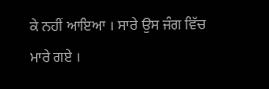ਕੇ ਨਹੀਂ ਆਇਆ । ਸਾਰੇ ਉਸ ਜੰਗ ਵਿੱਚ ਮਾਰੇ ਗਏ ।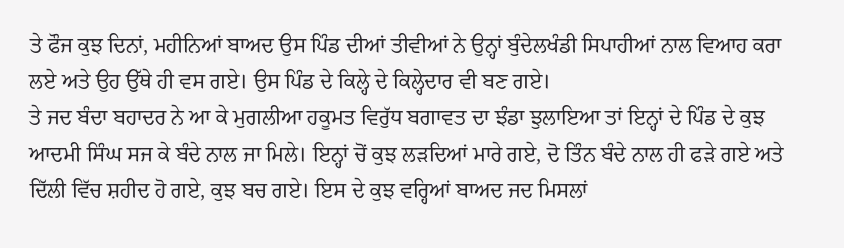ਤੇ ਫੌਜ ਕੁਝ ਦਿਨਾਂ, ਮਹੀਨਿਆਂ ਬਾਅਦ ਉਸ ਪਿੰਡ ਦੀਆਂ ਤੀਵੀਆਂ ਨੇ ਉਨ੍ਹਾਂ ਬੁੰਦੇਲਖੰਡੀ ਸਿਪਾਹੀਆਂ ਨਾਲ ਵਿਆਹ ਕਰਾ ਲਏ ਅਤੇ ਉਹ ਉੱਥੇ ਹੀ ਵਸ ਗਏ। ਉਸ ਪਿੰਡ ਦੇ ਕਿਲ੍ਹੇ ਦੇ ਕਿਲ੍ਹੇਦਾਰ ਵੀ ਬਣ ਗਏ।
ਤੇ ਜਦ ਬੰਦਾ ਬਹਾਦਰ ਨੇ ਆ ਕੇ ਮੁਗਲੀਆ ਹਕੂਮਤ ਵਿਰੁੱਧ ਬਗਾਵਤ ਦਾ ਝੰਡਾ ਝੁਲਾਇਆ ਤਾਂ ਇਨ੍ਹਾਂ ਦੇ ਪਿੰਡ ਦੇ ਕੁਝ ਆਦਮੀ ਸਿੰਘ ਸਜ ਕੇ ਬੰਦੇ ਨਾਲ ਜਾ ਮਿਲੇ। ਇਨ੍ਹਾਂ ਚੋਂ ਕੁਝ ਲੜਦਿਆਂ ਮਾਰੇ ਗਏ, ਦੋ ਤਿੰਨ ਬੰਦੇ ਨਾਲ ਹੀ ਫੜੇ ਗਏ ਅਤੇ ਦਿੱਲੀ ਵਿੱਚ ਸ਼ਹੀਦ ਹੋ ਗਏ, ਕੁਝ ਬਚ ਗਏ। ਇਸ ਦੇ ਕੁਝ ਵਰ੍ਹਿਆਂ ਬਾਅਦ ਜਦ ਮਿਸਲਾਂ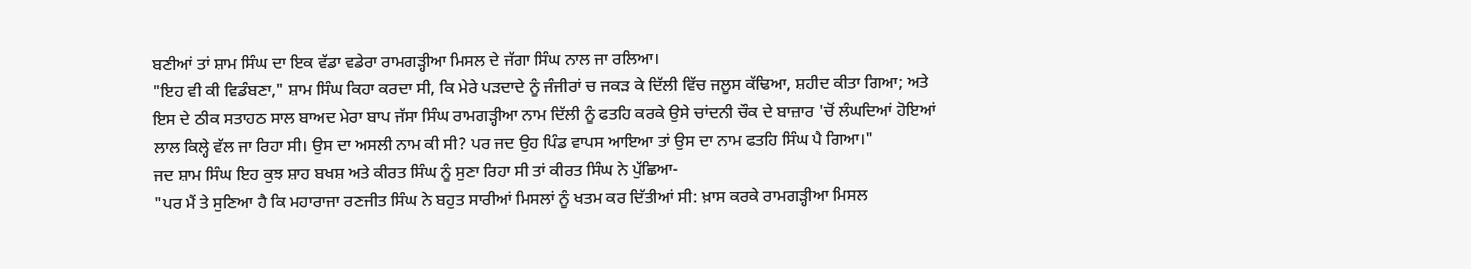ਬਣੀਆਂ ਤਾਂ ਸ਼ਾਮ ਸਿੰਘ ਦਾ ਇਕ ਵੱਡਾ ਵਡੇਰਾ ਰਾਮਗੜ੍ਹੀਆ ਮਿਸਲ ਦੇ ਜੱਗਾ ਸਿੰਘ ਨਾਲ ਜਾ ਰਲਿਆ।
"ਇਹ ਵੀ ਕੀ ਵਿਡੰਬਣਾ," ਸ਼ਾਮ ਸਿੰਘ ਕਿਹਾ ਕਰਦਾ ਸੀ, ਕਿ ਮੇਰੇ ਪੜਦਾਦੇ ਨੂੰ ਜੰਜੀਰਾਂ ਚ ਜਕੜ ਕੇ ਦਿੱਲੀ ਵਿੱਚ ਜਲੂਸ ਕੱਢਿਆ, ਸ਼ਹੀਦ ਕੀਤਾ ਗਿਆ; ਅਤੇ ਇਸ ਦੇ ਠੀਕ ਸਤਾਹਠ ਸਾਲ ਬਾਅਦ ਮੇਰਾ ਬਾਪ ਜੱਸਾ ਸਿੰਘ ਰਾਮਗੜ੍ਹੀਆ ਨਾਮ ਦਿੱਲੀ ਨੂੰ ਫਤਹਿ ਕਰਕੇ ਉਸੇ ਚਾਂਦਨੀ ਚੌਕ ਦੇ ਬਾਜ਼ਾਰ 'ਚੋਂ ਲੰਘਦਿਆਂ ਹੋਇਆਂ ਲਾਲ ਕਿਲ੍ਹੇ ਵੱਲ ਜਾ ਰਿਹਾ ਸੀ। ਉਸ ਦਾ ਅਸਲੀ ਨਾਮ ਕੀ ਸੀ? ਪਰ ਜਦ ਉਹ ਪਿੰਡ ਵਾਪਸ ਆਇਆ ਤਾਂ ਉਸ ਦਾ ਨਾਮ ਫਤਹਿ ਸਿੰਘ ਪੈ ਗਿਆ।"
ਜਦ ਸ਼ਾਮ ਸਿੰਘ ਇਹ ਕੁਝ ਸ਼ਾਹ ਬਖਸ਼ ਅਤੇ ਕੀਰਤ ਸਿੰਘ ਨੂੰ ਸੁਣਾ ਰਿਹਾ ਸੀ ਤਾਂ ਕੀਰਤ ਸਿੰਘ ਨੇ ਪੁੱਛਿਆ-
"ਪਰ ਮੈਂ ਤੇ ਸੁਣਿਆ ਹੈ ਕਿ ਮਹਾਰਾਜਾ ਰਣਜੀਤ ਸਿੰਘ ਨੇ ਬਹੁਤ ਸਾਰੀਆਂ ਮਿਸਲਾਂ ਨੂੰ ਖਤਮ ਕਰ ਦਿੱਤੀਆਂ ਸੀ: ਖ਼ਾਸ ਕਰਕੇ ਰਾਮਗੜ੍ਹੀਆ ਮਿਸਲ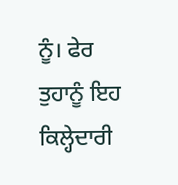ਨੂੰ। ਫੇਰ ਤੁਹਾਨੂੰ ਇਹ ਕਿਲ੍ਹੇਦਾਰੀ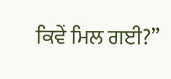ਕਿਵੇਂ ਮਿਲ ਗਈ?”